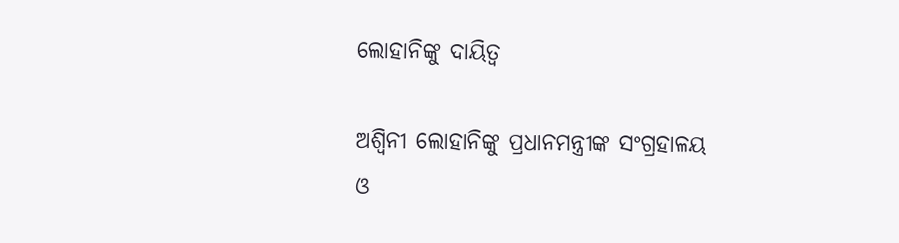ଲୋହାନିଙ୍କୁ ଦାୟିତ୍ୱ

ଅଶ୍ୱିନୀ ଲୋହାନିଙ୍କୁ ପ୍ରଧାନମନ୍ତ୍ରୀଙ୍କ ସଂଗ୍ରହାଳୟ ଓ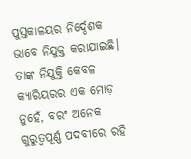ପୁସ୍ତକାଳୟର ନିର୍ଦ୍ଦେଶକ ଭାବେ ନିଯୁକ୍ତ କରାଯାଇଛି। ତାଙ୍କ ନିଯୁକ୍ତି କେବଳ କ୍ୟାରିୟରର ଏକ ମୋଡ଼ ନୁହେଁ, ବରଂ ଅନେକ ଗୁରୁତ୍ୱପୂର୍ଣ୍ଣ ପଦବୀରେ ରହି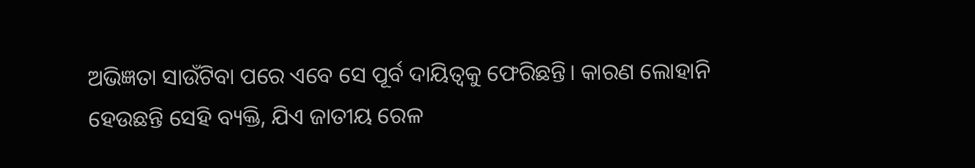ଅଭିଜ୍ଞତା ସାଉଁଟିବା ପରେ ଏବେ ସେ ପୂର୍ବ ଦାୟିତ୍ୱକୁ ଫେରିଛନ୍ତି। କାରଣ ଲୋହାନି ହେଉଛନ୍ତି ସେହି ବ୍ୟକ୍ତି, ଯିଏ ଜାତୀୟ ରେଳ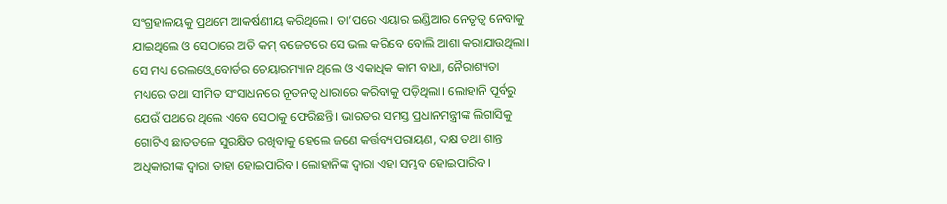ସଂଗ୍ରହାଳୟକୁ ପ୍ରଥମେ ଆକର୍ଷଣୀୟ କରିଥିଲେ। ତା’ପରେ ଏୟାର ଇଣ୍ଡିଆର ନେତୃତ୍ୱ ନେବାକୁ ଯାଇଥିଲେ ଓ ସେଠାରେ ଅତି କମ୍‌ ବଜେଟରେ ସେ ଭଲ କରିବେ ବୋଲି ଆଶା କରାଯାଉଥିଲା। ସେ ମଧ୍ୟ ରେଲଓ୍ବେ ବୋର୍ଡର ଚେୟାରମ୍ୟାନ ଥିଲେ ଓ ଏକାଧିକ କାମ ବାଧା, ନୈରାଶ୍ୟତା ମଧ୍ୟରେ ତଥା ସୀମିତ ସଂସାଧନରେ ନୂତନତ୍ୱ ଧାରାରେ କରିବାକୁ ପଡ଼ିଥିଲା। ଲୋହାନି ପୂର୍ବରୁ ଯେଉଁ ପଥରେ ଥିଲେ ଏବେ ସେଠାକୁ ଫେରିଛନ୍ତି। ଭାରତର ସମସ୍ତ ପ୍ରଧାନମନ୍ତ୍ରୀଙ୍କ ଲିଗାସିକୁ ଗୋଟିଏ ଛାତତଳେ ସୁରକ୍ଷିତ ରଖିବାକୁ ହେଲେ ଜଣେ କର୍ତ୍ତବ୍ୟପରାୟଣ, ଦକ୍ଷ ତଥା ଶାନ୍ତ ଅଧିକାରୀଙ୍କ ଦ୍ୱାରା ତାହା ହୋଇପାରିବ। ଲୋହାନିଙ୍କ ଦ୍ୱାରା ଏହା ସମ୍ଭବ ହୋଇପାରିବ।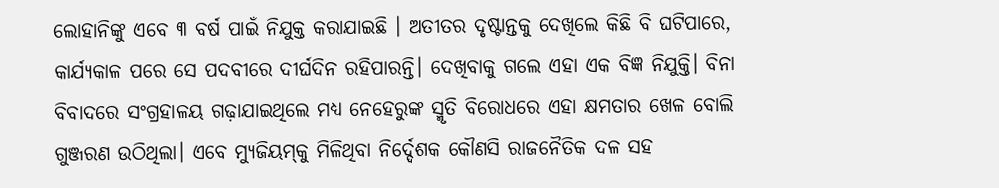ଲୋହାନିଙ୍କୁ ଏବେ ୩ ବର୍ଷ ପାଇଁ ନିଯୁକ୍ତ କରାଯାଇଛି । ଅତୀତର ଦୃଷ୍ଟାନ୍ତକୁ ଦେଖିଲେ କିଛି ବି ଘଟିପାରେ, କାର୍ଯ୍ୟକାଳ ପରେ ସେ ପଦବୀରେ ଦୀର୍ଘଦିନ ରହିପାରନ୍ତି। ଦେଖିବାକୁ ଗଲେ ଏହା ଏକ ବିଜ୍ଞ ନିଯୁକ୍ତି। ବିନା ବିବାଦରେ ସଂଗ୍ରହାଳୟ ଗଢ଼ାଯାଇଥିଲେ ମଧ୍ୟ ନେହେରୁଙ୍କ ସ୍ମୃତି ବିରୋଧରେ ଏହା କ୍ଷମତାର ଖେଳ ବୋଲି ଗୁଞ୍ଜରଣ ଉଠିଥିଲା। ଏବେ ମ୍ୟୁଜିୟମ୍‌କୁ ମିଳିଥିବା ନିର୍ଦ୍ଦେଶକ କୌଣସି ରାଜନୈତିକ ଦଳ ସହ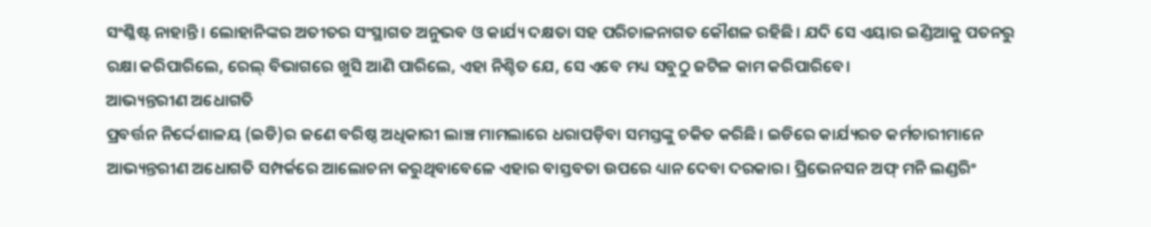ସଂଶ୍ଳିଷ୍ଟ ନାହାନ୍ତି। ଲୋହାନିଙ୍କର ଅତୀତର ସଂସ୍ଥାଗତ ଅନୁଭବ ଓ କାର୍ଯ୍ୟ ଦକ୍ଷତା ସହ ପରିଚାଳନାଗତ କୌଶଳ ରହିଛି। ଯଦି ସେ ଏୟାର ଇଣ୍ଡିଆକୁ ପତନରୁ ରକ୍ଷା କରିପାରିଲେ, ରେଲ୍‌ ବିଭାଗରେ ଖୁସି ଆଣି ପାରିଲେ, ଏହା ନିଶ୍ଚିତ ଯେ, ସେ ଏବେ ମଧ୍ୟ ସବୁଠୁ ଜଟିଳ କାମ କରିପାରିବେ।
ଆଭ୍ୟନ୍ତରୀଣ ଅଧୋଗତି
ପ୍ରବର୍ତ୍ତନ ନିର୍ଦ୍ଦେଶାଳୟ (ଇଡି)ର ଜଣେ ବରିଷ୍ଠ ଅଧିକାରୀ ଲାଞ୍ଚ ମାମଲାରେ ଧରାପଡ଼ିବା ସମସ୍ତଙ୍କୁ ଚକିତ କରିଛି। ଇଡିରେ କାର୍ଯ୍ୟରତ କର୍ମଚାରୀମାନେ ଆଭ୍ୟନ୍ତରୀଣ ଅଧୋଗତି ସମ୍ପର୍କରେ ଆଲୋଚନା କରୁଥିବାବେଳେ ଏହାର ବାସ୍ତବତା ଉପରେ ଧ୍ୟାନ ଦେବା ଦରକାର। ପ୍ରିଭେନସନ ଅଫ୍‌ ମନି ଲଣ୍ଡରିଂ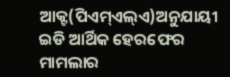ଆକ୍ଟ(ପିଏମ୍‌ଏଲ୍‌ଏ)ଅନୁଯାୟୀ ଇଡି ଆର୍ଥିକ ହେରଫେର ମାମଲାର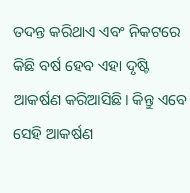ତଦନ୍ତ କରିଥାଏ ଏବଂ ନିକଟରେ କିଛି ବର୍ଷ ହେବ ଏହା ଦୃଷ୍ଟି ଆକର୍ଷଣ କରିଆସିଛି। କିନ୍ତୁ ଏବେ ସେହି ଆକର୍ଷଣ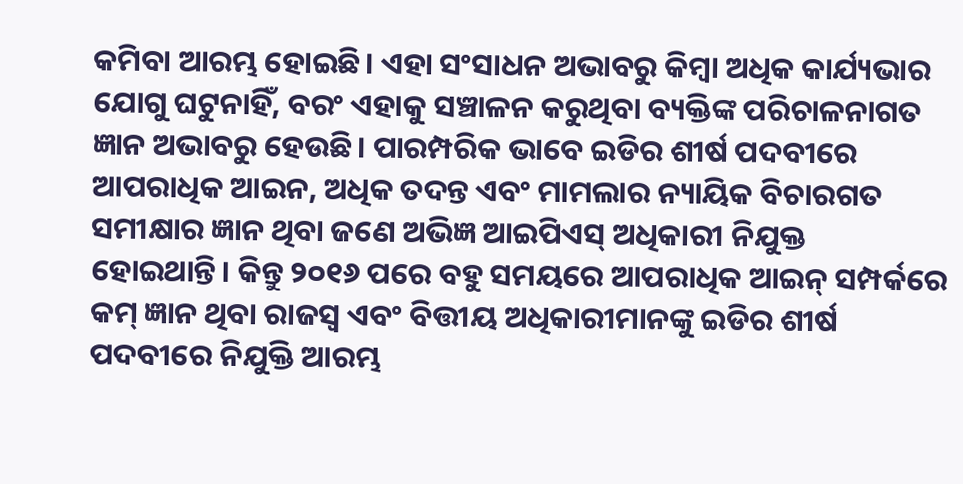କମିବା ଆରମ୍ଭ ହୋଇଛି। ଏହା ସଂସାଧନ ଅଭାବରୁ କିମ୍ବା ଅଧିକ କାର୍ଯ୍ୟଭାର ଯୋଗୁ ଘଟୁନାହିଁ, ବରଂ ଏହାକୁ ସଞ୍ଚାଳନ କରୁଥିବା ବ୍ୟକ୍ତିଙ୍କ ପରିଚାଳନାଗତ ଜ୍ଞାନ ଅଭାବରୁ ହେଉଛି। ପାରମ୍ପରିକ ଭାବେ ଇଡିର ଶୀର୍ଷ ପଦବୀରେ ଆପରାଧିକ ଆଇନ, ଅଧିକ ତଦନ୍ତ ଏବଂ ମାମଲାର ନ୍ୟାୟିକ ବିଚାରଗତ ସମୀକ୍ଷାର ଜ୍ଞାନ ଥିବା ଜଣେ ଅଭିଜ୍ଞ ଆଇପିଏସ୍‌ ଅଧିକାରୀ ନିଯୁକ୍ତ ହୋଇଥାନ୍ତି। କିନ୍ତୁ ୨୦୧୬ ପରେ ବହୁ ସମୟରେ ଆପରାଧିକ ଆଇନ୍‌ ସମ୍ପର୍କରେ କମ୍‌ ଜ୍ଞାନ ଥିବା ରାଜସ୍ବ ଏବଂ ବିତ୍ତୀୟ ଅଧିକାରୀମାନଙ୍କୁ ଇଡିର ଶୀର୍ଷ ପଦବୀରେ ନିଯୁକ୍ତି ଆରମ୍ଭ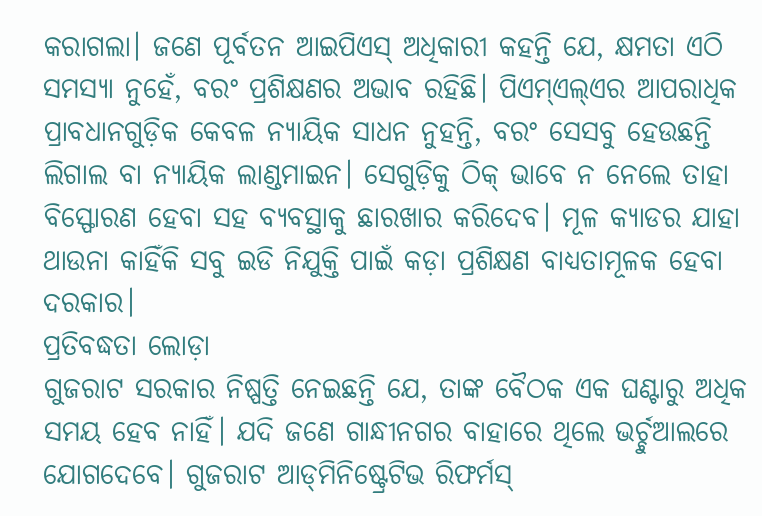କରାଗଲା। ଜଣେ ପୂର୍ବତନ ଆଇପିଏସ୍‌ ଅଧିକାରୀ କହନ୍ତି ଯେ, କ୍ଷମତା ଏଠି ସମସ୍ୟା ନୁହେଁ, ବରଂ ପ୍ରଶିକ୍ଷଣର ଅଭାବ ରହିଛି। ପିଏମ୍‌ଏଲ୍‌ଏର ଆପରାଧିକ ପ୍ରାବଧାନଗୁଡ଼ିକ କେବଳ ନ୍ୟାୟିକ ସାଧନ ନୁହନ୍ତି, ବରଂ ସେସବୁ ହେଉଛନ୍ତି ଲିଗାଲ ବା ନ୍ୟାୟିକ ଲାଣ୍ଡମାଇନ। ସେଗୁଡ଼ିକୁ ଠିକ୍‌ ଭାବେ ନ ନେଲେ ତାହା ବିସ୍ଫୋରଣ ହେବା ସହ ବ୍ୟବସ୍ଥାକୁ ଛାରଖାର କରିଦେବ। ମୂଳ କ୍ୟାଡର ଯାହା ଥାଉନା କାହିଁକି ସବୁ ଇଡି ନିଯୁକ୍ତି ପାଇଁ କଡ଼ା ପ୍ରଶିକ୍ଷଣ ବାଧ୍ୟତାମୂଳକ ହେବା ଦରକାର।
ପ୍ରତିବଦ୍ଧତା ଲୋଡ଼ା
ଗୁଜରାଟ ସରକାର ନିଷ୍ପତ୍ତି ନେଇଛନ୍ତି ଯେ, ତାଙ୍କ ବୈଠକ ଏକ ଘଣ୍ଟାରୁ ଅଧିକ ସମୟ ହେବ ନାହିଁ। ଯଦି ଜଣେ ଗାନ୍ଧୀନଗର ବାହାରେ ଥିଲେ ଭର୍ଚ୍ଚୁଆଲରେ ଯୋଗଦେବେ। ଗୁଜରାଟ ଆଡ୍‌ମିନିଷ୍ଟ୍ରେଟିଭ ରିଫର୍ମସ୍‌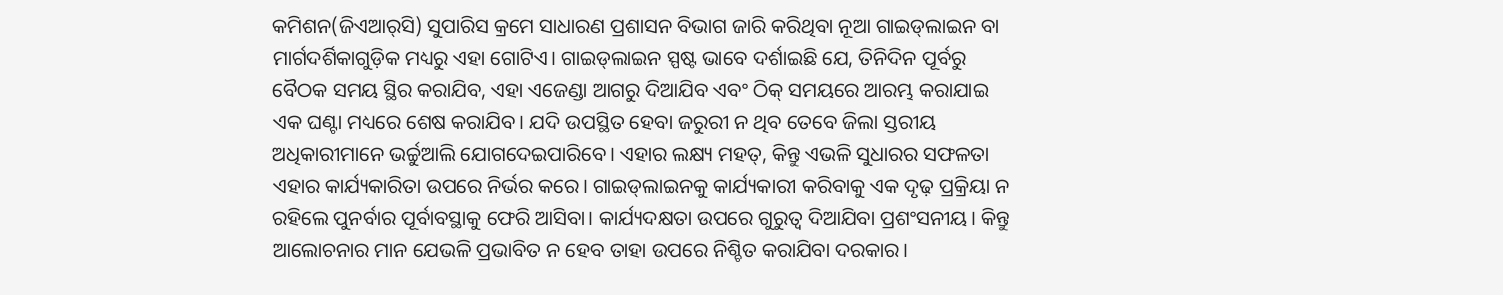କମିଶନ(ଜିଏଆର୍‌ସି) ସୁପାରିସ କ୍ରମେ ସାଧାରଣ ପ୍ରଶାସନ ବିଭାଗ ଜାରି କରିଥିବା ନୂଆ ଗାଇଡ୍‌ଲାଇନ ବା ମାର୍ଗଦର୍ଶିକାଗୁଡ଼ିକ ମଧ୍ୟରୁ ଏହା ଗୋଟିଏ। ଗାଇଡ୍‌ଲାଇନ ସ୍ପଷ୍ଟ ଭାବେ ଦର୍ଶାଇଛି ଯେ, ତିନିଦିନ ପୂର୍ବରୁ ବୈଠକ ସମୟ ସ୍ଥିର କରାଯିବ, ଏହା ଏଜେଣ୍ଡା ଆଗରୁ ଦିଆଯିବ ଏବଂ ଠିକ୍‌ ସମୟରେ ଆରମ୍ଭ କରାଯାଇ ଏକ ଘଣ୍ଟା ମଧ୍ୟରେ ଶେଷ କରାଯିବ। ଯଦି ଉପସ୍ଥିତ ହେବା ଜରୁରୀ ନ ଥିବ ତେବେ ଜିଲା ସ୍ତରୀୟ ଅଧିକାରୀମାନେ ଭର୍ଚ୍ଚୁଆଲି ଯୋଗଦେଇପାରିବେ। ଏହାର ଲକ୍ଷ୍ୟ ମହତ୍‌, କିନ୍ତୁ ଏଭଳି ସୁଧାରର ସଫଳତା ଏହାର କାର୍ଯ୍ୟକାରିତା ଉପରେ ନିର୍ଭର କରେ। ଗାଇଡ୍‌ଲାଇନକୁ କାର୍ଯ୍ୟକାରୀ କରିବାକୁ ଏକ ଦୃଢ଼ ପ୍ରକ୍ରିୟା ନ ରହିଲେ ପୁନର୍ବାର ପୂର୍ବାବସ୍ଥାକୁ ଫେରି ଆସିବା। କାର୍ଯ୍ୟଦକ୍ଷତା ଉପରେ ଗୁରୁତ୍ୱ ଦିଆଯିବା ପ୍ରଶଂସନୀୟ। କିନ୍ତୁ ଆଲୋଚନାର ମାନ ଯେଭଳି ପ୍ରଭାବିତ ନ ହେବ ତାହା ଉପରେ ନିଶ୍ଚିତ କରାଯିବା ଦରକାର।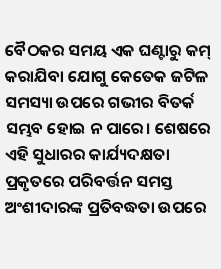ବୈଠକର ସମୟ ଏକ ଘଣ୍ଟାରୁ କମ୍‌ କରାଯିବା ଯୋଗୁ କେତେକ ଜଟିଳ ସମସ୍ୟା ଉପରେ ଗଭୀର ବିତର୍କ ସମ୍ଭବ ହୋଇ ନ ପାରେ। ଶେଷରେ ଏହି ସୁଧାରର କାର୍ଯ୍ୟଦକ୍ଷତା ପ୍ରକୃତରେ ପରିବର୍ତ୍ତନ ସମସ୍ତ ଅଂଶୀଦାରଙ୍କ ପ୍ରତିବଦ୍ଧତା ଉପରେ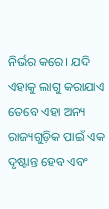ନିର୍ଭର କରେ। ଯଦି ଏହାକୁ ଲାଗୁ କରାଯାଏ ତେବେ ଏହା ଅନ୍ୟ ରାଜ୍ୟଗୁଡ଼ିକ ପାଇଁ ଏକ ଦୃଷ୍ଟାନ୍ତ ହେବ ଏବଂ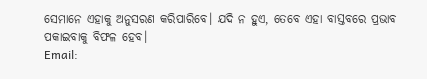ସେମାନେ ଏହାକୁ ଅନୁସରଣ କରିପାରିବେ। ଯଦି ନ ହୁଏ, ତେବେ ଏହା ବାସ୍ତବରେ ପ୍ରଭାବ ପକାଇବାକୁ ବିଫଳ ହେବ।
Email: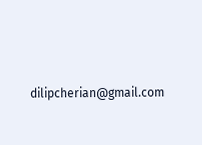dilipcherian@gmail.com